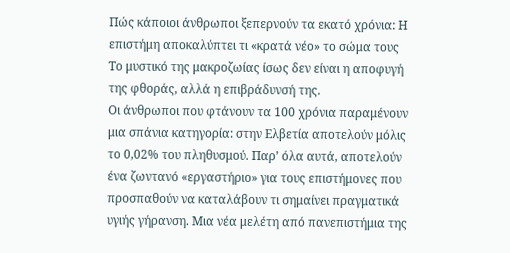Πώς κάποιοι άνθρωποι ξεπερνούν τα εκατό χρόνια: Η επιστήμη αποκαλύπτει τι «κρατά νέο» το σώμα τους
Το μυστικό της μακροζωίας ίσως δεν είναι η αποφυγή της φθοράς, αλλά η επιβράδυνσή της.
Οι άνθρωποι που φτάνουν τα 100 χρόνια παραμένουν μια σπάνια κατηγορία: στην Ελβετία αποτελούν μόλις το 0,02% του πληθυσμού. Παρ’ όλα αυτά, αποτελούν ένα ζωντανό «εργαστήριο» για τους επιστήμονες που προσπαθούν να καταλάβουν τι σημαίνει πραγματικά υγιής γήρανση. Μια νέα μελέτη από πανεπιστήμια της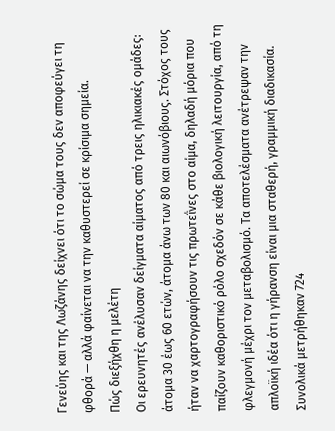Γενεύης και της Λωζάνης δείχνει ότι το σώμα τους δεν αποφεύγει τη φθορά — αλλά φαίνεται να την καθυστερεί σε κρίσιμα σημεία.
Πώς διεξήχθη η μελέτη
Οι ερευνητές ανέλυσαν δείγματα αίματος από τρεις ηλικιακές ομάδες: άτομα 30 έως 60 ετών, άτομα άνω των 80 και αιωνόβιους. Στόχος τους ήταν να χαρτογραφήσουν τις πρωτεΐνες στο αίμα, δηλαδή μόρια που παίζουν καθοριστικό ρόλο σχεδόν σε κάθε βιολογική λειτουργία, από τη φλεγμονή μέχρι τον μεταβολισμό. Τα αποτελέσματα ανέτρεψαν την απλοϊκή ιδέα ότι η γήρανση είναι μια σταθερή, γραμμική διαδικασία.
Συνολικά μετρήθηκαν 724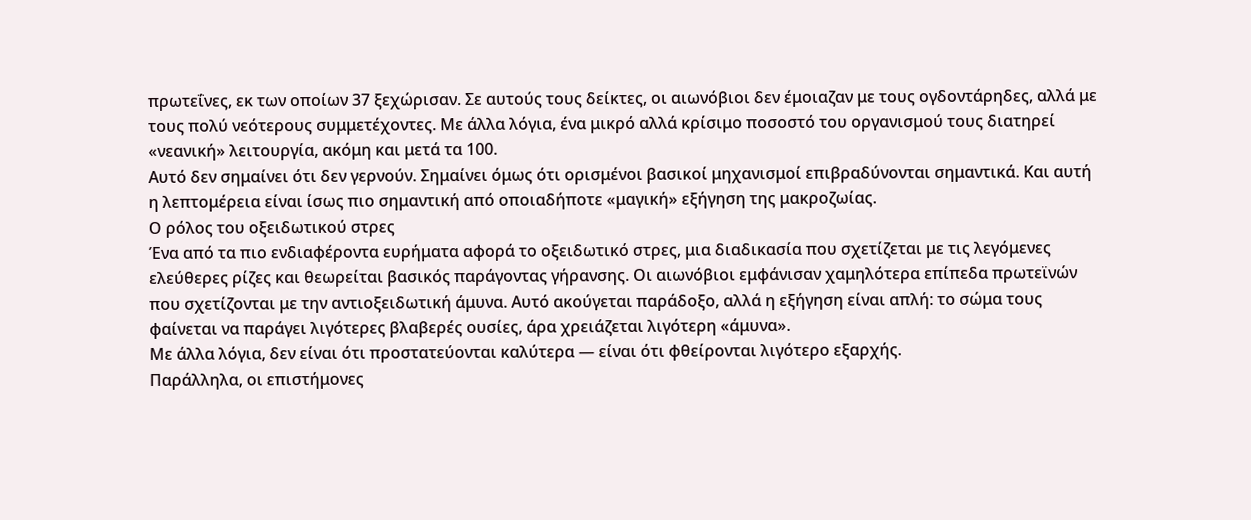πρωτεΐνες, εκ των οποίων 37 ξεχώρισαν. Σε αυτούς τους δείκτες, οι αιωνόβιοι δεν έμοιαζαν με τους ογδοντάρηδες, αλλά με τους πολύ νεότερους συμμετέχοντες. Με άλλα λόγια, ένα μικρό αλλά κρίσιμο ποσοστό του οργανισμού τους διατηρεί «νεανική» λειτουργία, ακόμη και μετά τα 100.
Αυτό δεν σημαίνει ότι δεν γερνούν. Σημαίνει όμως ότι ορισμένοι βασικοί μηχανισμοί επιβραδύνονται σημαντικά. Και αυτή η λεπτομέρεια είναι ίσως πιο σημαντική από οποιαδήποτε «μαγική» εξήγηση της μακροζωίας.
Ο ρόλος του οξειδωτικού στρες
Ένα από τα πιο ενδιαφέροντα ευρήματα αφορά το οξειδωτικό στρες, μια διαδικασία που σχετίζεται με τις λεγόμενες ελεύθερες ρίζες και θεωρείται βασικός παράγοντας γήρανσης. Οι αιωνόβιοι εμφάνισαν χαμηλότερα επίπεδα πρωτεϊνών που σχετίζονται με την αντιοξειδωτική άμυνα. Αυτό ακούγεται παράδοξο, αλλά η εξήγηση είναι απλή: το σώμα τους φαίνεται να παράγει λιγότερες βλαβερές ουσίες, άρα χρειάζεται λιγότερη «άμυνα».
Με άλλα λόγια, δεν είναι ότι προστατεύονται καλύτερα — είναι ότι φθείρονται λιγότερο εξαρχής.
Παράλληλα, οι επιστήμονες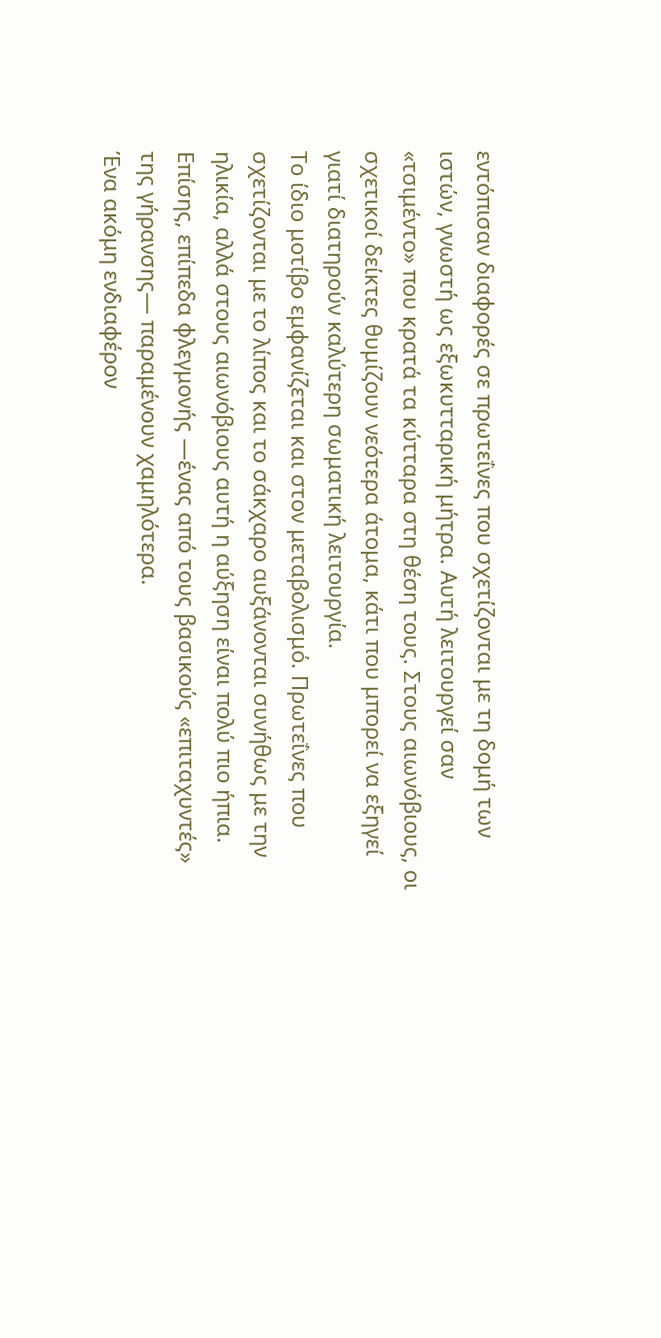εντόπισαν διαφορές σε πρωτεΐνες που σχετίζονται με τη δομή των ιστών, γνωστή ως εξωκυτταρική μήτρα. Αυτή λειτουργεί σαν «τσιμέντο» που κρατά τα κύτταρα στη θέση τους. Στους αιωνόβιους, οι σχετικοί δείκτες θυμίζουν νεότερα άτομα, κάτι που μπορεί να εξηγεί γιατί διατηρούν καλύτερη σωματική λειτουργία.
Το ίδιο μοτίβο εμφανίζεται και στον μεταβολισμό. Πρωτεΐνες που σχετίζονται με το λίπος και το σάκχαρο αυξάνονται συνήθως με την ηλικία, αλλά στους αιωνόβιους αυτή η αύξηση είναι πολύ πιο ήπια. Επίσης, επίπεδα φλεγμονής —ένας από τους βασικούς «επιταχυντές» της γήρανσης— παραμένουν χαμηλότερα.
Ένα ακόμη ενδιαφέρον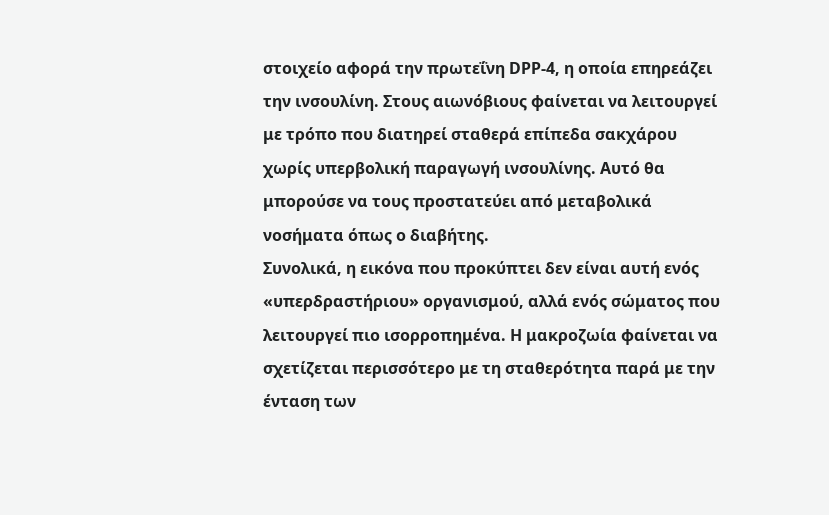στοιχείο αφορά την πρωτεΐνη DPP-4, η οποία επηρεάζει την ινσουλίνη. Στους αιωνόβιους φαίνεται να λειτουργεί με τρόπο που διατηρεί σταθερά επίπεδα σακχάρου χωρίς υπερβολική παραγωγή ινσουλίνης. Αυτό θα μπορούσε να τους προστατεύει από μεταβολικά νοσήματα όπως ο διαβήτης.
Συνολικά, η εικόνα που προκύπτει δεν είναι αυτή ενός «υπερδραστήριου» οργανισμού, αλλά ενός σώματος που λειτουργεί πιο ισορροπημένα. Η μακροζωία φαίνεται να σχετίζεται περισσότερο με τη σταθερότητα παρά με την ένταση των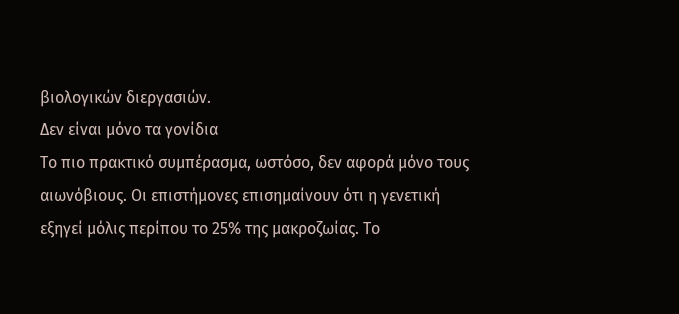βιολογικών διεργασιών.
Δεν είναι μόνο τα γονίδια
Το πιο πρακτικό συμπέρασμα, ωστόσο, δεν αφορά μόνο τους αιωνόβιους. Οι επιστήμονες επισημαίνουν ότι η γενετική εξηγεί μόλις περίπου το 25% της μακροζωίας. Το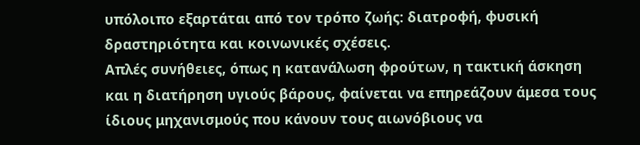υπόλοιπο εξαρτάται από τον τρόπο ζωής: διατροφή, φυσική δραστηριότητα και κοινωνικές σχέσεις.
Απλές συνήθειες, όπως η κατανάλωση φρούτων, η τακτική άσκηση και η διατήρηση υγιούς βάρους, φαίνεται να επηρεάζουν άμεσα τους ίδιους μηχανισμούς που κάνουν τους αιωνόβιους να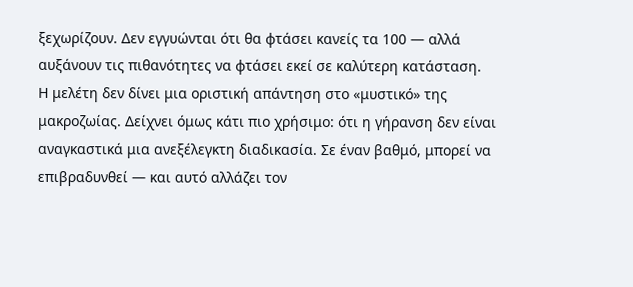ξεχωρίζουν. Δεν εγγυώνται ότι θα φτάσει κανείς τα 100 — αλλά αυξάνουν τις πιθανότητες να φτάσει εκεί σε καλύτερη κατάσταση.
Η μελέτη δεν δίνει μια οριστική απάντηση στο «μυστικό» της μακροζωίας. Δείχνει όμως κάτι πιο χρήσιμο: ότι η γήρανση δεν είναι αναγκαστικά μια ανεξέλεγκτη διαδικασία. Σε έναν βαθμό, μπορεί να επιβραδυνθεί — και αυτό αλλάζει τον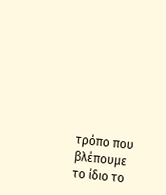τρόπο που βλέπουμε το ίδιο το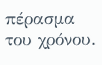πέρασμα του χρόνου.